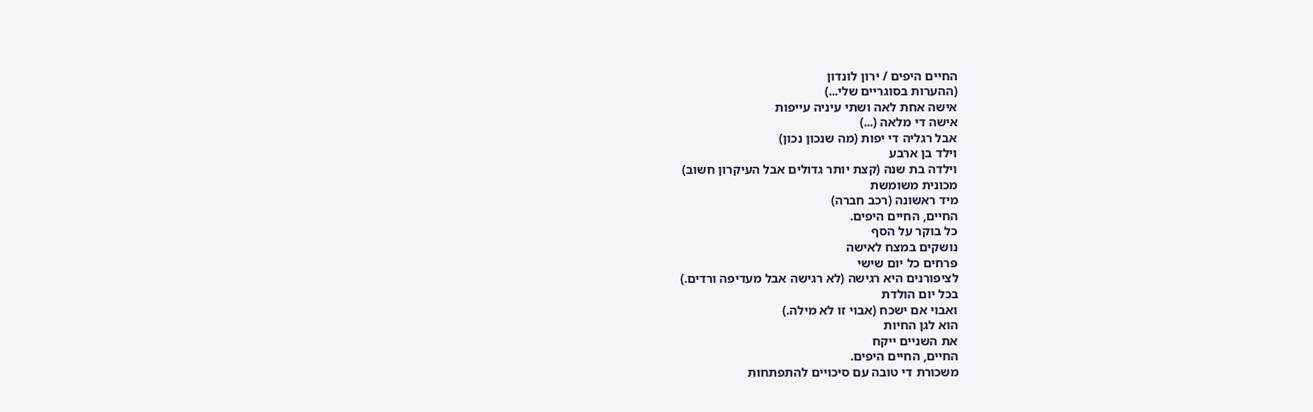החיים היפים / ירון לונדון
(ההערות בסוגריים שלי...)
אישה אחת לאה ושתי עיניה עייפות
אישה די מלאה (...)
אבל רגליה די יפות (מה שנכון נכון)
וילד בן ארבע
וילדה בת שנה (קצת יותר גדולים אבל העיקרון חשוב)
מכונית משומשת
מיד ראשונה (רכב חברה)
החיים, החיים היפים.
כל בוקר על הסף
נושקים במצח לאישה
פרחים כל יום שישי
לציפורנים היא רגישה (לא רגישה אבל מעדיפה ורדים.)
בכל יום הולדת
ואבוי אם ישכח (אבוי זו לא מילה.)
הוא לגן החיות
את השניים ייקח
החיים, החיים היפים.
משכורת די טובה עם סיכויים להתפתחות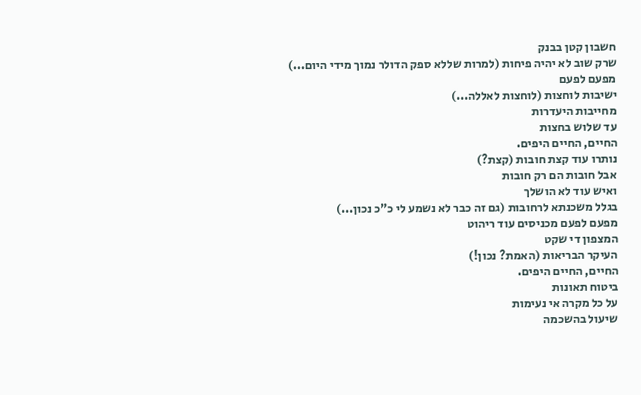חשבון קטן בבנק
שרק שוב לא יהיה פיחות (למרות שללא ספק הדולר נמוך מידי היום...)
מפעם לפעם
ישיבות לוחצות (לוחצות לאללה...)
מחייבות היעדרות
עד שלוש בחצות
החיים, החיים היפים.
נותרו עוד קצת חובות (קצת?)
אבל חובות הם רק חובות
ואיש עוד לא הושלך
בגלל משכנתא לרחובות (גם זה כבר לא נשמע לי כ"כ נכון...)
מפעם לפעם מכניסים עוד ריהוט
המצפון די שקט
העיקר הבריאות (האמת? נכון!)
החיים, החיים היפים.
ביטוח תאונות
על כל מקרה אי נעימות
שיעול בהשכמה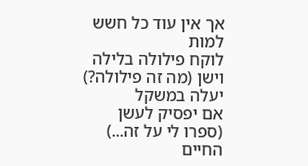אך אין עוד כל חשש למות
לוקח פילולה בלילה וישן (מה זה פילולה?)
יעלה במשקל
אם יפסיק לעשן (ספרו לי על זה...)
החיים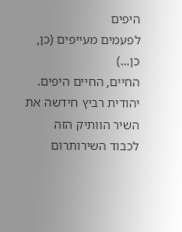היפים
לפעמים מעייפים (כן, כן...)
החיים, החיים היפים.
יהודית רביץ חידשה את השיר הוותיק הזה לכבוד השירותרום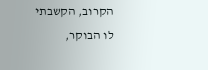הקרוב, הקשבתי לו הבוקר,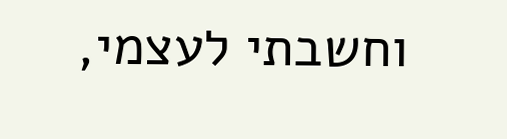וחשבתי לעצמי,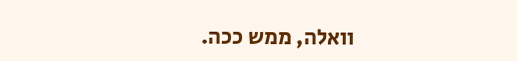וואלה, ממש ככה.